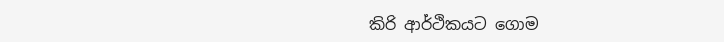කිරි ආර්ථිකයට ගොම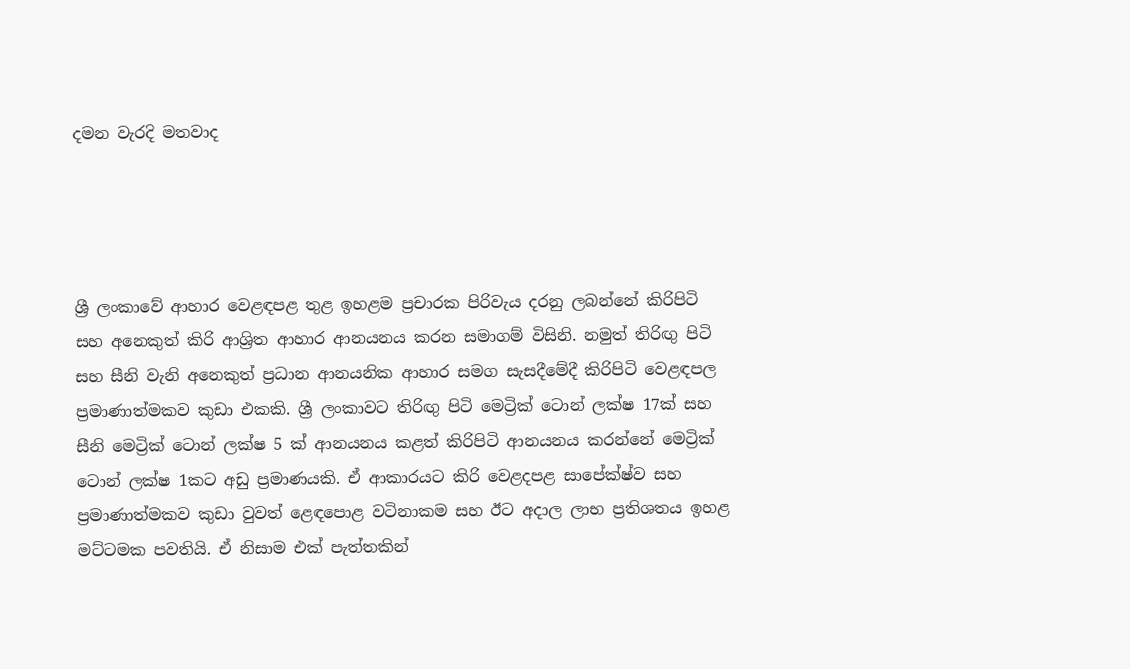දමන වැරදි මතවාද




ශ්‍රී ලංකාවේ ආහාර වෙළඳපළ තුළ ඉහළම ප්‍රචාරක පිරිවැය දරනු ලබන්නේ කිරිපිටි සහ අනෙකුත් කිරි ආශ්‍රිත ආහාර ආනයනය කරන සමාගම් විසිනි. නමුත් තිරිඟු පිටි සහ සීනි වැනි අනෙකුත් ප්‍රධාන ආනයනික ආහාර සමග සැසදීමේදී කිරිපිටි වෙළඳපල ප්‍රමාණාත්මකව කුඩා එකකි. ශ්‍රී ලංකාවට තිරිඟු පිටි මෙට්‍රික් ටොන් ලක්ෂ 17ක් සහ සීනි මෙට්‍රික් ටොන් ලක්ෂ 5 ක් ආනයනය කළත් කිරිපිටි ආනයනය කරන්නේ මෙට්‍රික් ටොන් ලක්ෂ 1කට අඩු ප්‍රමාණයකි. ඒ ආකාරයට කිරි වෙළදපළ සාපේක්ෂ්ව සහ ප්‍රමාණාත්මකව කුඩා වුවත් ළෙඳපොළ වටිනාකම සහ ඊට අදාල ලාභ ප්‍රතිශතය ඉහළ මට්ටමක පවතියි. ඒ නිසාම එක් පැත්තකින්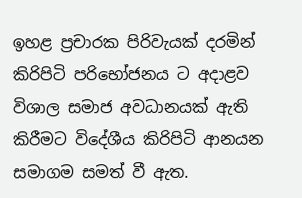ඉහළ ප්‍රචාරක පිරිවැයක් දරමින් කිරිපිටි පරිභෝජනය ට අදාළව විශාල සමාජ අවධානයක් ඇති කිරීමට විදේශීය කිරිපිටි ආනයන සමාගම සමත් වී ඇත.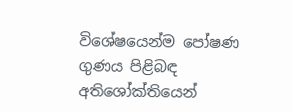විශේෂයෙන්ම පෝෂණ ගුණය පිළිබඳ අතිශෝක්තියෙන්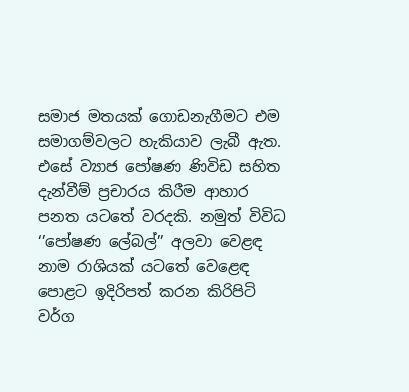සමාජ මතයක් ගොඩනැගීමට එම සමාගම්වලට හැකියාව ලැබී ඇත. එසේ ව්‍යාජ පෝෂණ ණිවිඩ සහිත දැන්වීම් ප්‍රචාරය කිරීම ආහාර පනත යටතේ වරදකි. නමුත් විවිධ ‘’පෝෂණ ලේබල්’’ අලවා වෙළඳ නාම රාශියක් යටතේ වෙළෙඳ පොළට ඉදිරිපත් කරන කිරිපිටි වර්ග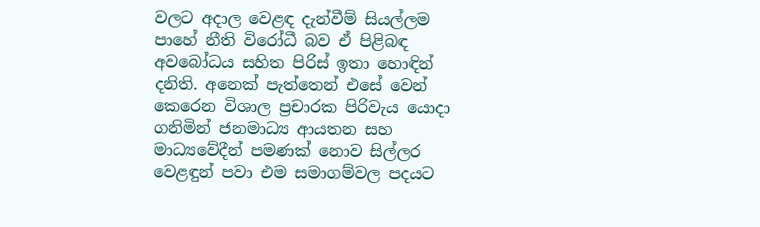වලට අදාල වෙළඳ දැන්වීම් සියල්ලම පාහේ නීති විරෝධී බව ඒ පිළිබඳ අවබෝධය සහිත පිරිස් ඉතා හොඳින් දනිති. අනෙක් පැත්තෙන් එසේ වෙන් කෙරෙන විශාල ප්‍රචාරක පිරිවැය යොදා ගනිමින් ජනමාධ්‍ය ආයතන සහ මාධ්‍යවේදීන් පමණක් නොව සිල්ලර වෙළඳුන් පවා එම සමාගම්වල පදයට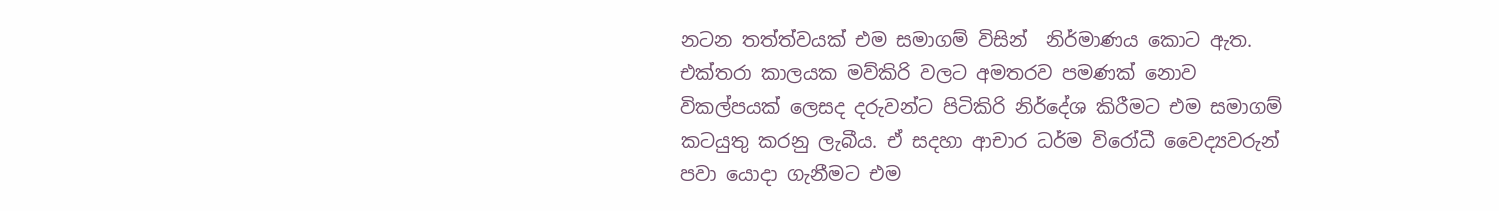නටන තත්ත්වයක් එම සමාගම් විසින්  නිර්මාණය කොට ඇත. එක්තරා කාලයක මව්කිරි වලට අමතරව පමණක් නොව විකල්පයක් ලෙසද දරුවන්ට පිටිකිරි නිර්දේශ කිරීමට එම සමාගම් කටයුතු කරනු ලැබීය. ඒ සදහා ආචාර ධර්ම විරෝධී වෛද්‍යවරුන් පවා යොදා ගැනීමට එම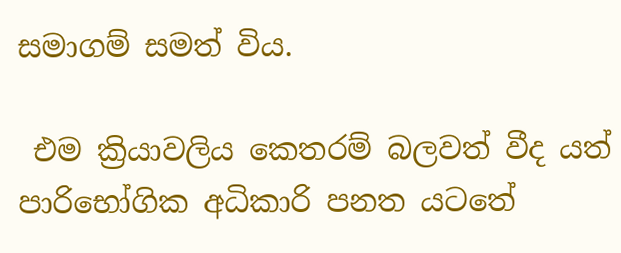සමාගම් සමත් විය.

 එම ක්‍රියාවලිය ‍කෙතරම් බලවත් වීද යත් පාරිභෝගික අධිකාරි පනත යටතේ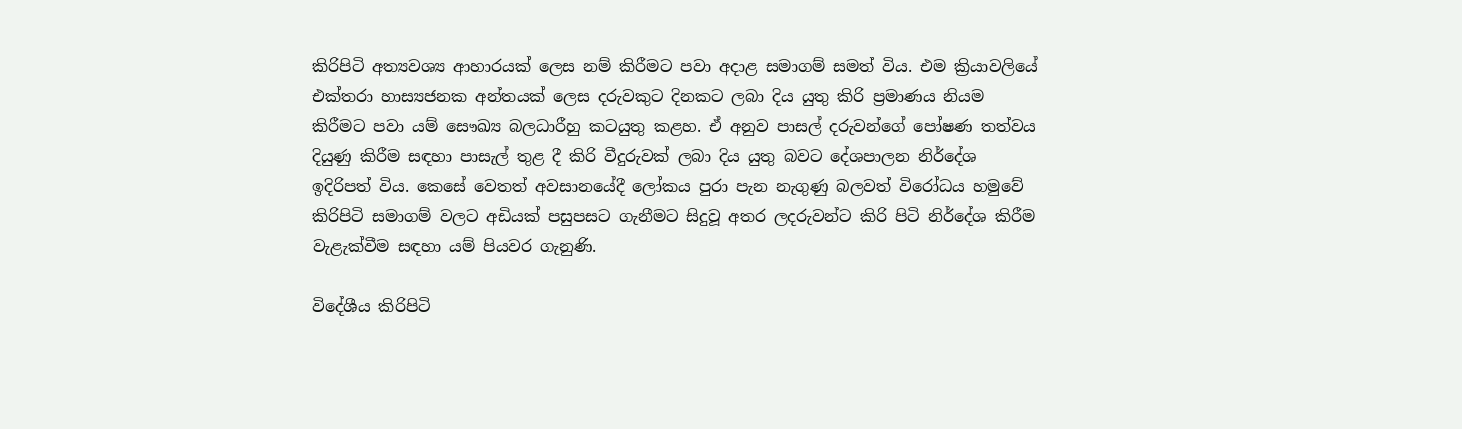කිරිපිටි අත්‍යවශ්‍ය ආහාරයක් ලෙස නම් කිරීමට පවා අදාළ සමාගම් සමත් විය. එම ක්‍රියාවලියේ එක්තරා හාස්‍යජනක අන්තයක් ලෙස දරුවකුට දිනකට ලබා දිය යුතු කිරි ප්‍රමාණය නියම කිරීමට පවා යම් සෞඛ්‍ය බලධාරීහු කටයුතු කළහ. ඒ අනුව පාසල් දරුවන්ගේ පෝෂණ තත්වය දියුණු කිරීම සඳහා පාසැල් තුළ දී කිරි වීදුරුවක් ලබා දිය යුතු බවට දේශපාලන නිර්දේශ ඉදිරිපත් විය. කෙසේ වෙතත් අවසානයේදී ලෝකය පුරා පැන නැගුණු බලවත් විරෝධය හමුවේ කිරිපිටි සමාගම් වලට අඩියක් පසුපසට ගැනීමට සිදුවූ අතර ලදරුවන්ට කිරි පිටි නිර්දේශ කිරීම වැළැක්වීම සඳහා යම් පියවර ගැනුණි.

විදේශීය කිරිපිටි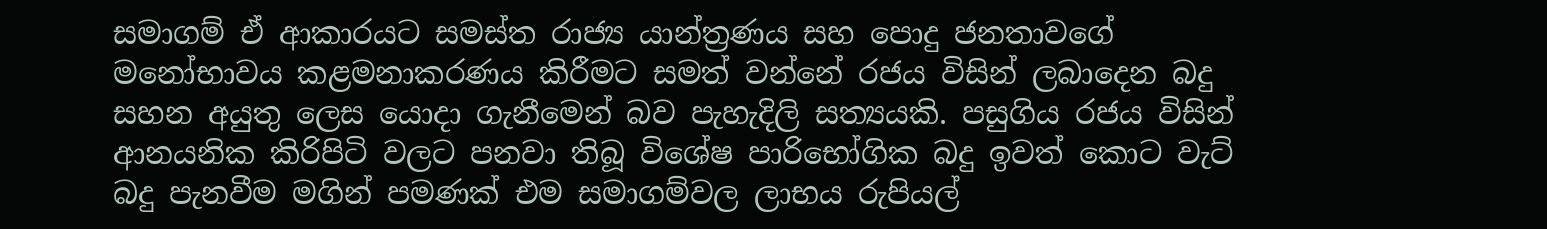සමාගම් ඒ ආකාරයට සමස්ත රාජ්‍ය යාන්ත්‍රණය සහ පොදු ජනතාවගේ මනෝභාවය කළමනාකරණය කිරීමට සමත් වන්නේ රජය විසින් ලබාදෙන බදු සහන අයුතු ලෙස යොදා ගැනීමෙන් බව පැහැදිලි සත්‍යයකි. පසුගිය රජය විසින් ආනයනික කිරිපිටි වලට පනවා තිබූ විශේෂ පාරිභෝගික බදු ඉවත් කොට වැට් බදු පැනවීම මගින් පමණක් එම සමාගම්වල ලාභය රුපියල්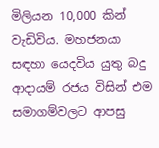මිලියන 10,000 කින් වැඩිවිය. මහජනයා සඳහා යෙදවිය යුතු බදු ආදායම් රජය විසින් එම සමාගම්වලට ආපසු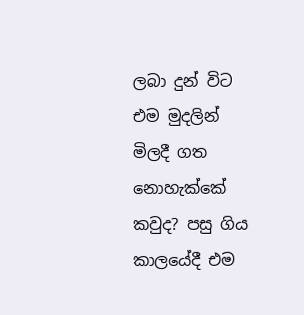ලබා දුන් විට එම මුදලින් මිලදී ගත නොහැක්කේ කවුද? පසු ගිය කාලයේදී එම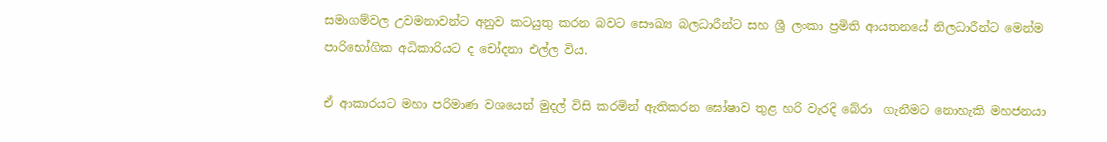සමාගම්වල උවමනාවන්ට අනුව කටයුතු කරන බවට සෞඛ්‍ය බලධාරීන්ට සහ ශ්‍රී ලංකා ප්‍රමිති ආයතනයේ නිලධාරීන්ට මෙන්ම පාරිභෝගික අධිකාරියට ද චෝදනා එල්ල විය.

ඒ ආකාරයට මහා පරිමාණ වශයෙන් මුදල් විසි කරමින් ඇතිකරන ඝෝෂාව තුළ හරි වැරදි බේරා  ගැනීමට නොහැකි මහජනයා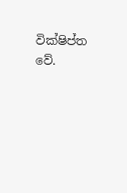වික්ෂිප්ත වේ.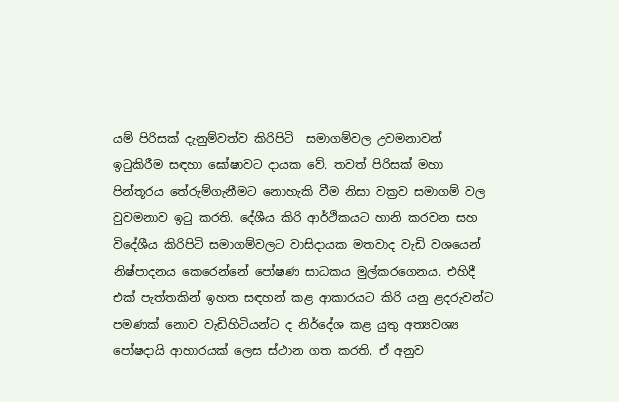යම් පිරිසක් දැනුම්වත්ව කිරිපිටි  සමාගම්වල උවමනාවන් ඉටුකිරීම සඳහා ඝෝෂාවට දායක වේ. තවත් පිරිසක් මහා පින්තූරය තේරුම්ගැනීමට නොහැකි වීම නිසා වක්‍රව සමාගම් වල වුවමනාව ඉටු කරති. දේශීය කිරි ආර්ථිකයට හානි කරවන සහ විදේශීය කිරිපිටි සමාගම්වලට වාසිදායක මතවාද වැඩි වශයෙන් නිෂ්පාදනය කෙරෙන්නේ පෝෂණ සාධකය මුල්කරගෙනය. එහිදී එක් පැත්තකින් ඉහත සඳහන් කළ ආකාරයට කිරි යනු ළදරුවන්ට පමණක් නොව වැඩිහිටියන්ට ද නිර්දේශ කළ යුතු අත්‍යවශ්‍ය පෝෂදායි ආහාරයක් ලෙස ස්ථාන ගත කරති. ඒ අනුව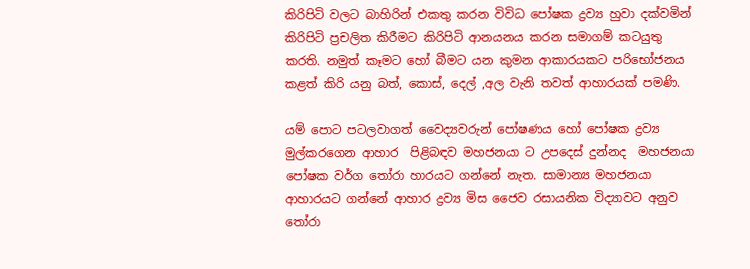කිරිපිටි වලට බාහිරින් එකතු කරන විවිධ පෝෂක ද්‍රව්‍ය හුවා දක්වමින් කිරිපිටි ප්‍රචලිත කිරීමට කිරිපිටි ආනයනය කරන සමාගම් කටයුතු කරති. නමුත් කෑමට හෝ බීමට යන කුමන ආකාරයකට පරිභෝජනය කළත් කිරි යනු බත්, කොස්, දෙල් ,අල වැනි තවත් ආහාරයක් පමණි.

යම් පොට පටලවාගත් වෛද්‍යවරුන් පෝෂණය හෝ පෝෂක ද්‍රව්‍ය මුල්කරගෙන ආහාර  පිළිබඳව මහජනයා ට උපදෙස් දුන්නද  මහජනයා පෝෂක වර්ග තෝරා හාරයට ගන්නේ නැත. සාමාන්‍ය මහජනයා ආහාරයට ගන්නේ ආහාර ද්‍රව්‍ය මිස ජෛව රසායනික විද්‍යාවට අනුව තෝරා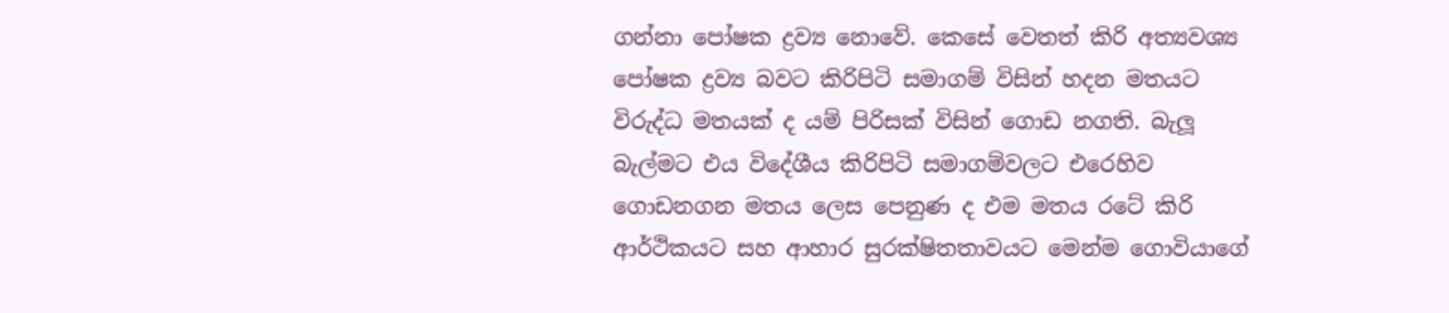ගන්නා පෝෂක ද්‍රව්‍ය නොවේ. කෙසේ වෙතත් කිරි අත්‍යවශ්‍ය පෝෂක ද්‍රව්‍ය බවට කිරිපිටි සමාගම් විසින් හදන මතයට විරුද්ධ මතයක් ද යම් පිරිසක් විසින් ගොඩ නගති. බැලූ බැල්මට එය විදේශීය කිරිපිටි සමාගම්වලට එරෙහිව ගොඩනගන මතය ලෙස පෙනුණ ද එම මතය රටේ කිරි ආර්ථිකයට සහ ආහාර සුරක්ෂිතතාවයට මෙන්ම ගොවියාගේ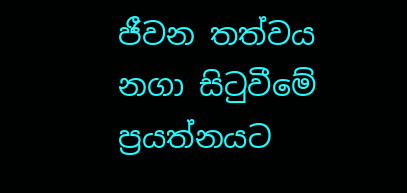ජීවන තත්වය නගා සිටුවීමේ ප්‍රයත්නයට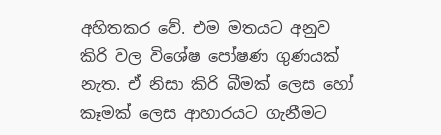අහිතකර වේ. එම මතයට අනුව කිරි වල විශේෂ පෝෂණ ගුණයක් නැත. ඒ නිසා කිරි බීමක් ලෙස හෝ කෑමක් ලෙස ආහාරයට ගැනීමට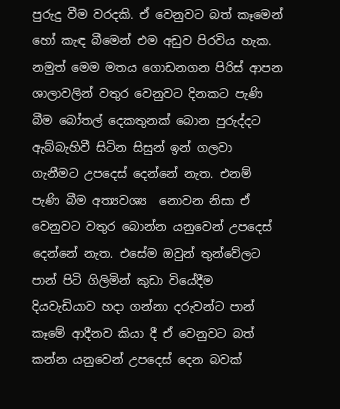පුරුදු වීම වරදකි. ඒ වෙනුවට බත් කෑමෙන් හෝ කැඳ බීමෙන් එම අඩුව පිරවිය හැක.
නමුත් මෙම මතය ගොඩනගන පිරිස් ආපන ශාලාවලින් වතුර වෙනුවට දිනකට පැණි බීම බෝතල් දෙකතුනක් බොන පුරුද්දට ඇබ්බැහිවී සිටින සිසුන් ඉන් ගලවා ගැනීමට උපදෙස් දෙන්නේ නැත. එනම් පැණි බීම අත්‍යවශ්‍ය  නොවන නිසා ඒ වෙනුවට වතුර බොන්න යනුවෙන් උපදෙස් දෙන්නේ නැත. එසේම ඔවුන් තුන්වේලට පාන් පිටි ගිලිමින් කුඩා වියේදීම දියවැඩියාව හදා ගන්නා දරුවන්ට පාන් කෑමේ ආදීනව කියා දී ඒ වෙනුවට බත් කන්න යනුවෙන් උපදෙස් දෙන බවක්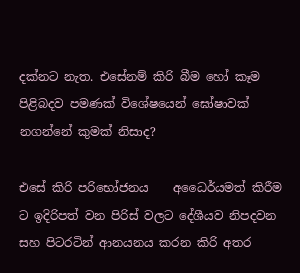දක්නට නැත. එසේනම් කිරි බීම හෝ කෑම පිළිබදව පමණක් විශේෂයෙන් ඝෝෂාවක් නගන්නේ කුමක් නිසාද?

එසේ කිරි පරිභෝජනය    අධෛර්යමත් කිරීම ට ඉදිරිපත් වන පිරිස් වලට දේශීයව නිපදවන සහ පිටරටින් ආනයනය කරන කිරි අතර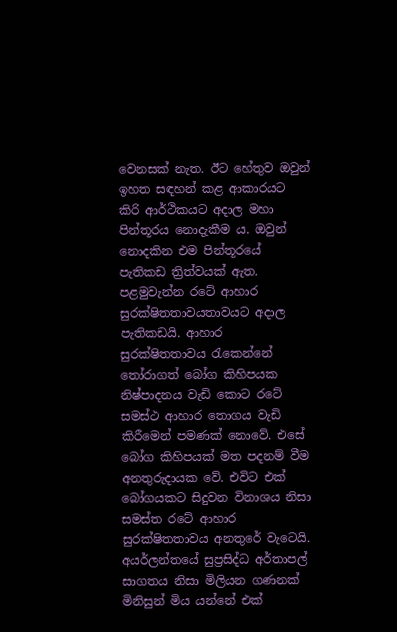වෙනසක් නැත. ඊට හේතුව ඔවුන් ඉහත සඳහන් කළ ආකාරයට කිරි ආර්ථිකයට අදාල මහා පින්තූරය නොදැකීම ය. ඔවුන් නොදකින එම පින්තූරයේ පැතිකඩ ත්‍රිත්වයක් ඇත. පළමුවැන්න රටේ ආහාර සුරක්ෂිතතාවයතාවයට අදාල පැතිකඩයි. ආහාර සුරක්ෂිතතාවය රැකෙන්නේ තෝරාගත් බෝග කිහිපයක  නිෂ්පාදනය වැඩි කොට රටේ සමස්ථ ආහාර තොගය වැඩි කිරීමෙන් පමණක් නොවේ. එසේ බෝග කිහිපයක් මත පදනම් වීම අනතුරුදායක වේ. එවිට එක් බෝගයකට සිදුවන විනාශය නිසා  සමස්ත රටේ ආහාර සුරක්ෂිතතාවය අනතුරේ වැටෙයි. අයර්ලන්තයේ සුප්‍රසිද්ධ අර්තාපල් සාගතය නිසා මිලියන ගණනක් මිනිසුන් මිය යන්නේ එක්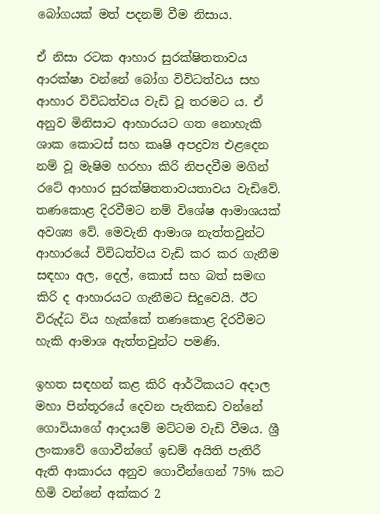බෝගයක් මත් පදනම් වීම නිසාය.

ඒ නිසා රටක ආහාර සුරක්ෂිතතාවය ආරක්ෂා වන්නේ බෝග විවිධත්වය සහ ආහාර විවිධත්වය වැඩි වූ තරමට ය. ඒ අනුව මිනිසාට ආහාරයට ගත නොහැකි ශාක කොටස් සහ කෘෂි අපද්‍රව්‍ය එළදෙන නම් වූ මැෂිම හරහා කිරි නිපදවීම මගින් රටේ ආහාර සුරක්ෂිතතාවයතාවය වැඩිවේ. තණකොළ දිරවීමට නම් විශේෂ ආමාශයක් අවශ්‍ය වේ. මෙවැනි ආමාශ නැත්තවුන්ට ආහාරයේ විවිධත්වය වැඩි කර කර ගැනීම සඳහා අල, දෙල්, කොස් සහ බත් සමඟ කිරි ද ආහාරයට ගැනීමට සිදුවෙයි. ඊට විරුද්ධ විය හැක්කේ තණකොළ දිරවීමට හැකි ආමාශ ඇත්තවුන්ට පමණි.

ඉහත සඳහන් කළ කිරි ආර්ථිකයට අදාල මහා පින්තූරයේ දෙවන පැතිකඩ වන්නේ ගොවියාගේ ආදායම් මට්ටම වැඩි වීමය. ශ්‍රී ලංකාවේ ගොවීන්ගේ ඉඩම් අයිති පැතිරී ඇති ආකාරය අනුව ගොවීන්ගෙන් 75% කට හිමි වන්නේ අක්කර 2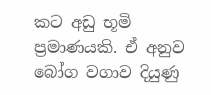කට අඩු භූමි ප්‍රමාණයකි. ඒ අනුව බෝග වගාව දියුණු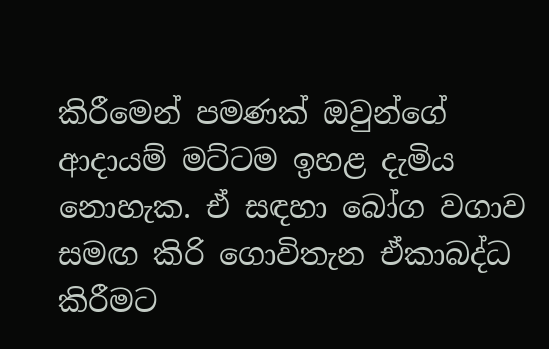කිරීමෙන් පමණක් ඔවුන්ගේ ආදායම් මට්ටම ඉහළ දැමිය නොහැක. ඒ සඳහා බෝග වගාව සමඟ කිරි ගොවිතැන ඒකාබද්ධ කිරීමට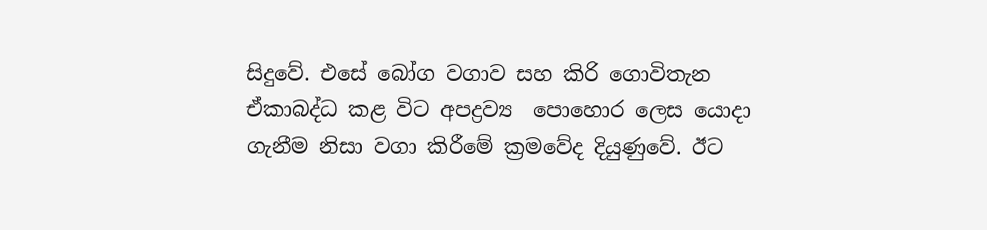සිදුවේ. එසේ බෝග වගාව සහ කිරි ගොවිතැන ඒකාබද්ධ කළ විට අපද්‍රව්‍ය  පොහොර ලෙස යොදා ගැනීම නිසා වගා කිරීමේ ක්‍රමවේද දියුණුවේ. ඊට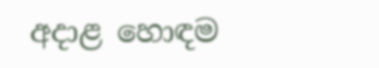අදාළ හොඳම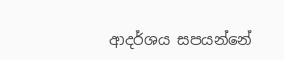ආදර්ශය සපයන්නේ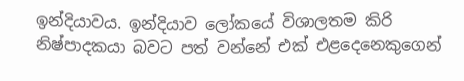ඉන්දියාවය. ඉන්දියාව ලෝකයේ විශාලතම කිරි  නිෂ්පාදකයා බවට පත් වන්නේ එක් එළදෙනෙකුගෙන්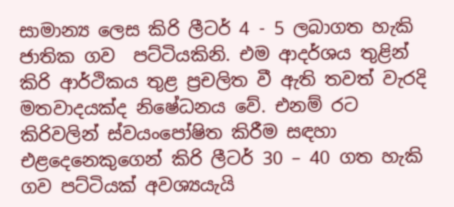සාමාන්‍ය ලෙස කිරි ලීටර් 4 - 5 ලබාගත හැකි ජාතික ගව  පට්ටියකිනි. එම ආදර්ශය තුළින් කිරි ආර්ථිකය තුළ ප්‍රචලිත වී ඇති තවත් වැරදි මතවාදයක්ද නිෂේධනය වේ. එනම් රට කිරිවලින් ස්වයංපෝෂිත කිරීම සඳහා එළදෙනෙකුගෙන් කිරි ලීටර් 30 – 40 ගත හැකි ගව පට්ටියක් අවශ්‍යයැයි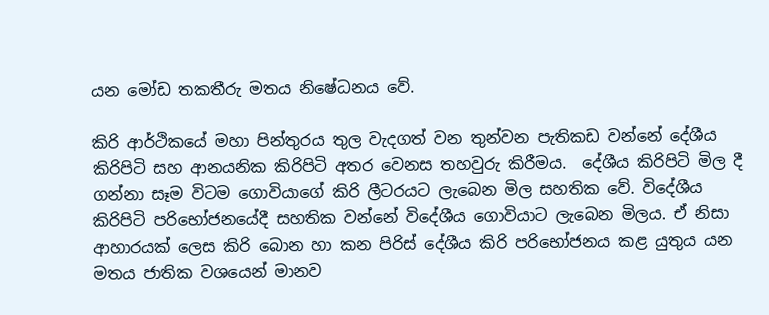යන මෝඩ තකතීරු මතය නිෂේධනය වේ.

කිරි ආර්ථිකයේ මහා පින්තුරය තුල වැදගත් වන තුන්වන පැතිකඩ වන්නේ දේශීය කිරිපිටි සහ ආනයනික කිරිපිටි අතර වෙනස තහවුරු කිරීමය.  දේශීය කිරිපිටි මිල දී ගන්නා සෑම විටම ගොවියාගේ කිරි ලීටරයට ලැබෙන මිල සහතික වේ. විදේශීය කිරිපිටි පරිභෝජනයේදී සහතික වන්නේ විදේශීය ගොවියාට ලැබෙන මිලය. ඒ නිසා ආහාරයක් ලෙස කිරි බොන හා කන පිරිස් දේශීය කිරි පරිභෝජනය කළ යුතුය යන මතය ජාතික වශයෙන් මානව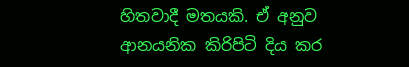හිතවාදී මතයකි. ඒ අනුව ආනයනික කිරිපිටි දිය කර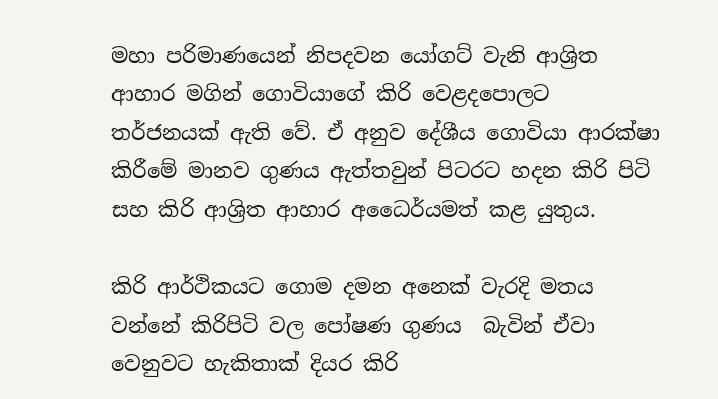මහා පරිමාණයෙන් නිපදවන යෝගට් වැනි ආශ්‍රිත ආහාර මගින් ගොවියාගේ කිරි වෙළදපොලට තර්ජනයක් ඇති වේ. ඒ අනුව දේශීය ගොවියා ආරක්ෂා කිරීමේ මානව ගුණය ඇත්තවුන් පිටරට හදන කිරි පිටි සහ කිරි ආශ්‍රිත ආහාර අධෛර්යමත් කළ යුතුය.

කිරි ආර්ථිකයට ගොම දමන අනෙක් වැරදි මතය වන්නේ කිරිපිටි වල පෝෂණ ගුණය  බැවින් ඒවා වෙනුවට හැකිතාක් දියර කිරි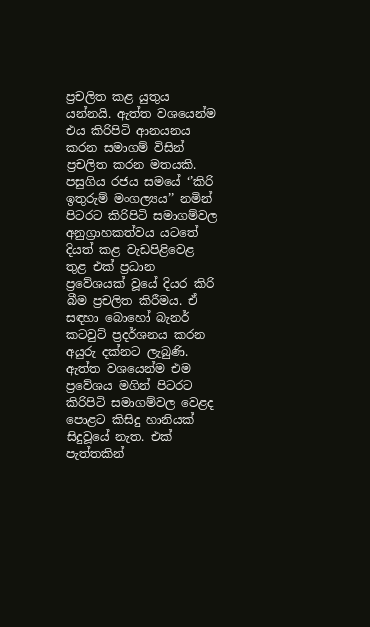ප්‍රචලිත කළ යුතුය යන්නයි. ඇත්ත වශයෙන්ම එය කිරිපිටි ආනයනය කරන සමාගම් විසින් ප්‍රචලිත කරන මතයකි. පසුගිය රජය සමයේ ‘’කිරි ඉතුරුම් මංගල්‍යය’’ නමින් පිටරට කිරිපිටි සමාගම්වල අනුග්‍රාහකත්වය යටතේ දියත් කළ වැඩපිළිවෙළ තුළ එක් ප්‍රධාන ප්‍රවේශයක් වූයේ දියර කිරි බීම ප්‍රචලිත කිරීමය. ඒ සඳහා බොහෝ බැනර් කටවුට් ප්‍රදර්ශනය කරන අයුරු දක්නට ලැබුණි. ඇත්ත වශයෙන්ම එම ප්‍රවේශය මගින් පිටරට කිරිපිටි සමාගම්වල වෙළද පොළට කිසිදු හානියක් සිදුවූයේ නැත. එක් පැත්තකින්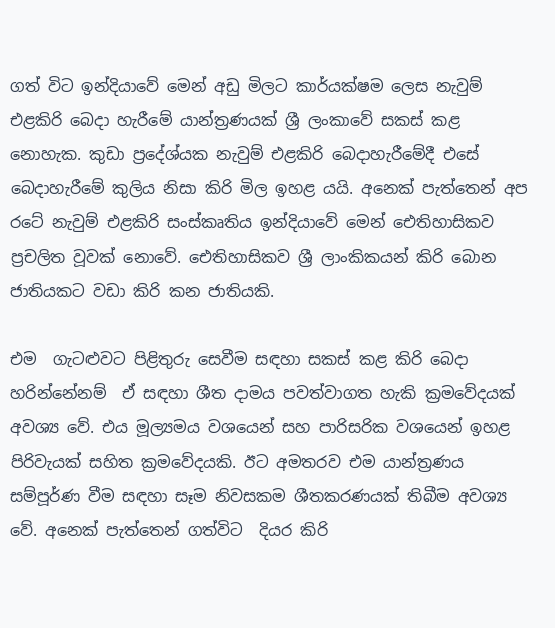ගත් විට ඉන්දියාවේ මෙන් අඩු මිලට කාර්යක්ෂම ලෙස නැවුම් එළකිරි බෙදා හැරීමේ යාන්ත්‍රණයක් ශ්‍රී ලංකාවේ සකස් කළ නොහැක. කුඩා ප්‍රදේශ්යක නැවුම් එළකිරි බෙදාහැරීමේදී එසේ බෙදාහැරීමේ කුලිය නිසා කිරි මිල ඉහළ යයි. අනෙක් පැත්තෙන් අප රටේ නැවුම් එළකිරි සංස්කෘතිය ඉන්දියාවේ මෙන් ඓතිහාසිකව ප්‍රචලිත වූවක් නොවේ. ඓතිහාසිකව ශ්‍රී ලාංකිකයන් කිරි බොන ජාතියකට වඩා කිරි කන ජාතියකි.

එම  ගැටළුවට පිළිතුරු සෙවීම සඳහා සකස් කළ කිරි බෙදා හරින්නේනම්  ඒ සඳහා ශීත දාමය පවත්වාගත හැකි ක්‍රමවේදයක් අවශ්‍ය වේ. එය මූල්‍යමය වශයෙන් සහ පාරිසරික වශයෙන් ඉහළ පිරිවැයක් සහිත ක්‍රමවේදයකි. ඊට අමතරව එම යාන්ත්‍රණය සම්පූර්ණ වීම සඳහා සෑම නිවසකම ශීතකරණයක් තිබීම අවශ්‍ය වේ. අනෙක් පැත්තෙන් ගත්විට  දියර කිරි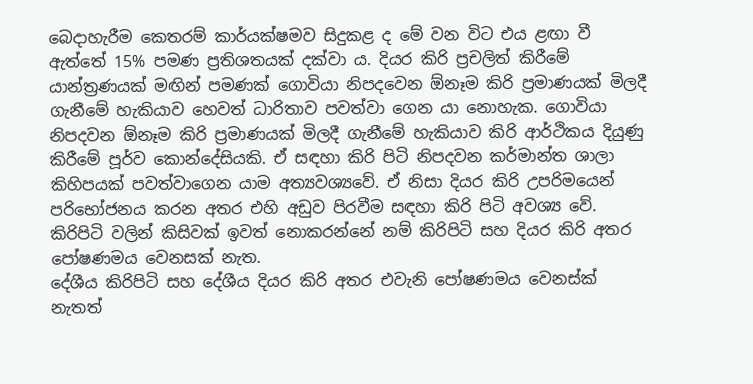බෙදාහැරීම කෙතරම් කාර්යක්ෂමව සිදුකළ ද මේ වන විට එය ළඟා වී ඇත්තේ 15% පමණ ප්‍රතිශතයක් දක්වා ය. දියර කිරි ප්‍රචලිත් කිරීමේ යාන්ත්‍රණයක් මඟින් පමණක් ගොවියා නිපදවෙන ඕනෑම කිරි ප්‍රමාණයක් මිලදී ගැනීමේ හැකියාව හෙවත් ධාරිතාව පවත්වා ගෙන යා නොහැක. ගොවියා නිපදවන ඕනෑම කිරි ප්‍රමාණයක් මිලදී ගැනීමේ හැකියාව කිරි ආර්ථිකය දියුණු කිරීමේ පූර්ව කොන්දේසියකි. ඒ සඳහා කිරි පිටි නිපදවන කර්මාන්ත ශාලා කිහිපයක් පවත්වාගෙන යාම අත්‍යවශ්‍යවේ. ඒ නිසා දියර කිරි උපරිමයෙන් පරිභෝජනය කරන අතර එහි අඩුව පිරවීම සඳහා කිරි පිටි අවශ්‍ය වේ. කිරිපිටි වලින් කිසිවක් ඉවත් නොකරන්නේ නම් කිරිපිටි සහ දියර කිරි අතර පෝෂණමය වෙනසක් නැත.
දේශීය කිරිපිටි සහ දේශීය දියර කිරි අතර එවැනි පෝෂණමය වෙනස්ක් නැතත්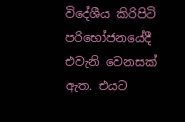විදේශීය කිරිපිටි පරිභෝජනයේදී එවැනි වෙනසක් ඇත. එයට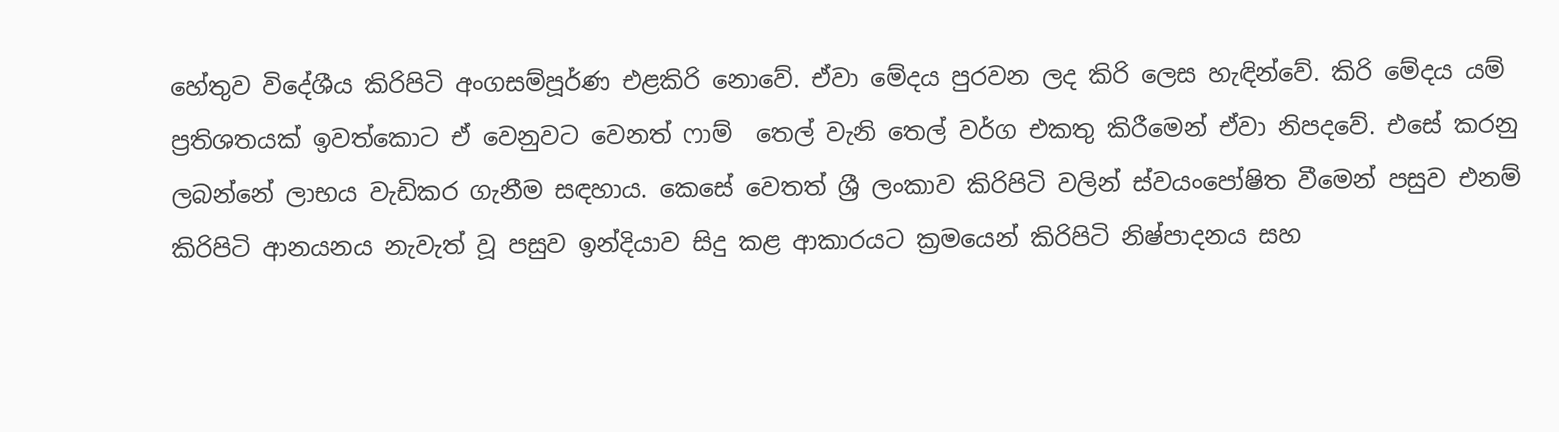හේතුව විදේශීය කිරිපිටි අංගසම්පූර්ණ එළකිරි නොවේ. ඒවා මේදය පුරවන ලද කිරි ලෙස හැඳින්වේ. කිරි මේදය යම් ප්‍රතිශතයක් ඉවත්කොට ඒ වෙනුවට වෙනත් ෆාම්  තෙල් වැනි තෙල් වර්ග එකතු කිරීමෙන් ඒවා නිපදවේ. එසේ කරනු ලබන්නේ ලාභය වැඩිකර ගැනීම සඳහාය. කෙසේ වෙතත් ශ්‍රී ලංකාව කිරිපිටි වලින් ස්වයංපෝෂිත වීමෙන් පසුව එනම් කිරිපිටි ආනයනය නැවැත් වූ පසුව ඉන්දියාව සිදු කළ ආකාරයට ක්‍රමයෙන් කිරිපිටි නිෂ්පාදනය සහ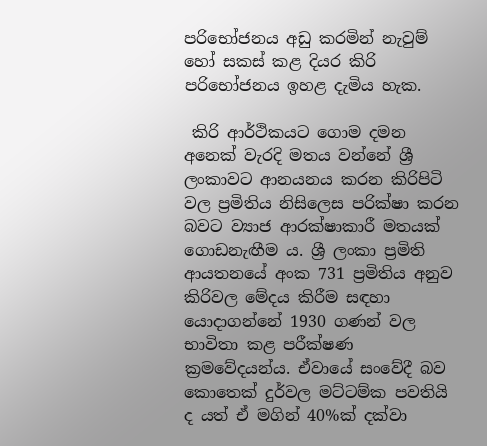පරිභෝජනය අඩු කරමින් නැවුම් හෝ සකස් කළ දියර කිරි පරිභෝජනය ඉහළ දැමිය හැක.

 කිරි ආර්ථිකයට ගොම දමන අනෙක් වැරදි මතය වන්නේ ශ්‍රී ලංකාවට ආනයනය කරන කිරිපිටි වල ප්‍රමිතිය නිසිලෙස පරික්ෂා කරන බවට ව්‍යාජ ආරක්ෂාකාරී මතයක් ගොඩනැඟීම ය. ශ්‍රී ලංකා ප්‍රමිති ආයතනයේ අංක 731 ප්‍රමිතිය අනුව කිරිවල මේදය කිරීම සඳහා යොදාගන්නේ 1930 ගණන් වල භාවිතා කළ පරීක්ෂණ ක්‍රමවේදයන්ය. ඒවායේ සංවේදී බව කොතෙක් දුර්වල මට්ටම්ක පවතියි ද යත් ඒ මගින් 40%ක් දක්වා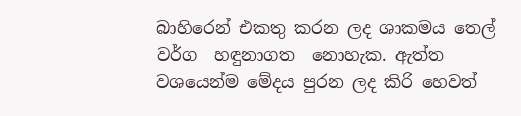බාහිරෙන් එකතු කරන ලද ශාකමය තෙල් වර්ග  හඳුනාගත  නොහැක. ඇත්ත වශයෙන්ම මේදය පුරන ලද කිරි හෙවත්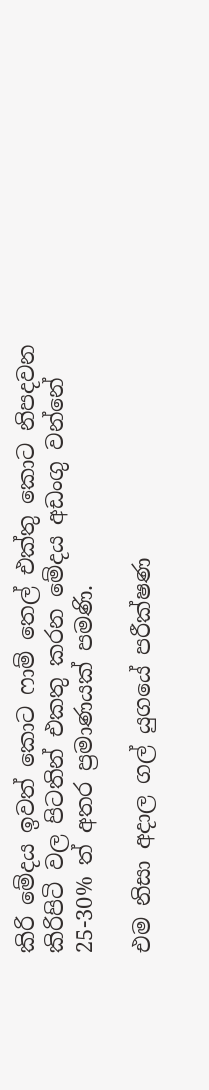කිරි මේදය ඉවත් කොට ෆාම් තෙල් එක්තු කොට නිපදවන කිරිපිටි වල පිටතින් එකතු කරන මේදය අඩංගු වන්නේ 25-30% ත් අතර ප්‍රමාණයක් පමණි.

එම නිසා අදාල ගල් යුගයේ පරීක්ෂණ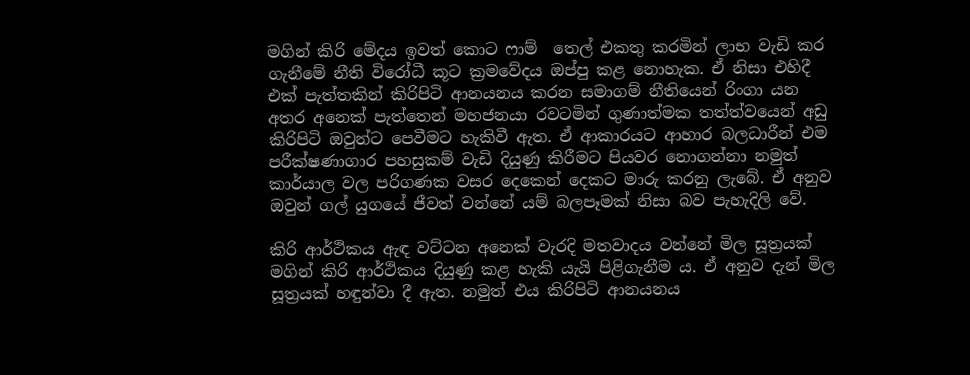මගින් කිරි මේදය ඉවත් කොට ෆාම්  තෙල් එකතු කරමින් ලාභ වැඩි කර ගැනීමේ නීති විරෝධී කූට ක්‍රමවේදය ඔප්පු කළ නොහැක. ඒ නිසා එහිදී එක් පැත්තකින් කිරිපිටි ආනයනය කරන සමාගම් නීතියෙන් රිංගා යන අතර අනෙක් පැත්තෙන් මහජනයා රවටමින් ගුණාත්මක තත්ත්වයෙන් අඩු කිරිපිටි ඔවුන්ට පෙවීමට හැකිවී ඇත. ඒ ආකාරයට ආහාර බලධාරීන් එම පරීක්ෂණාගාර පහසුකම් වැඩි දියුණු කිරීමට පියවර නොගන්නා නමුත් කාර්යාල වල පරිගණක වසර දෙකෙන් දෙකට මාරු කරනු ලැබේ. ඒ අනුව ඔවුන් ගල් යුගයේ ජීවත් වන්නේ යම් බලපෑමක් නිසා බව පැහැදිලි වේ.

කිරි ආර්ථිකය ඇඳ වට්ටන අනෙක් වැරදි මතවාදය වන්නේ මිල සූත්‍රයක් මගින් කිරි ආර්ථිකය දියුණු කළ හැකි යැයි පිළිගැනීම ය. ඒ අනුව දැන් මිල සූත්‍රයක් හඳුන්වා දී ඇත. නමුත් එය කිරිපිටි ආනයනය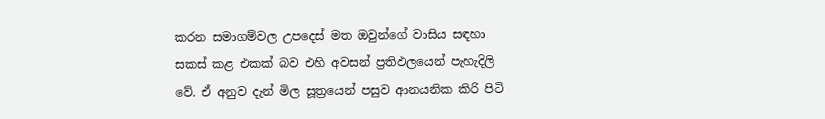කරන සමාගම්වල උපදෙස් මත ඔවුන්ගේ වාසිය සඳහා සකස් කළ එකක් බව එහි අවසන් ප්‍රතිඵලයෙන් පැහැදිලි වේ. ඒ අනුව දැන් මිල සූත්‍රයෙන් පසුව ආනයනික කිරි පිටි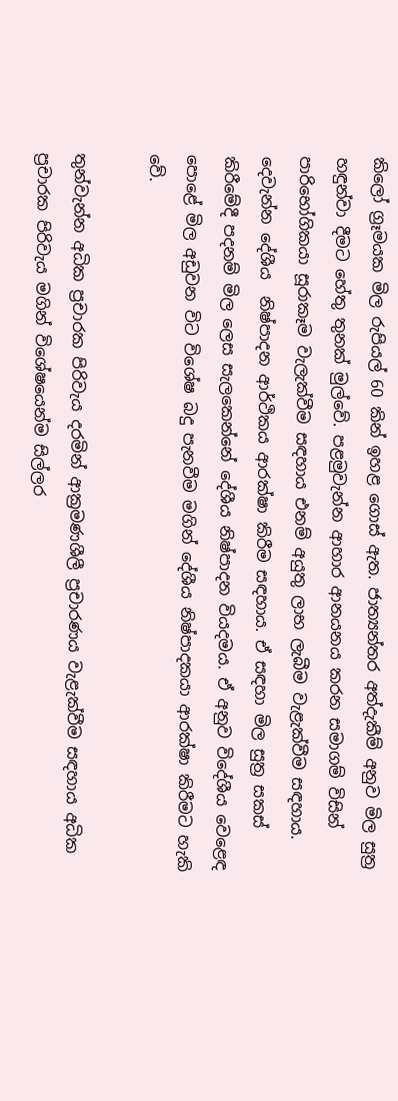කිලෝ ග්‍රෑමයක මිල රුපියල් 60 කින් ඉහළ ගොස් ඇත. ජාත්‍යන්තර අත්දැකීම් අනුව මිල සුත්‍ර හඳුන්වා දීමට හේතු තුනක් මුල්වේ. පළමුවැන්න ආහාර ආනයනය කරන සමාගම් විසින් පාරිභෝගිකයා සූරාකෑම වැලැක්වීම සඳහාය එනම් අයුතු ලාභ ලැබීම වැළැක්වීම සඳහාය. දෙවැන්න දේශීය  නිෂ්පාදන ආර්ථිකය ආරක්ෂා කිරීම සඳහාය. ඒ සඳහා මිල සුත්‍ර සකස් කිරීමේදී පදනම් මිල ලෙස සැලකෙන්නේ දේශීය නිෂ්පාදන වියදමය. ඒ අනුව විදේශීය වෙළෙඳ පොළේ මිල අඩුවන විට විශේෂ බදු පැනවීම මගින් දේශීය නිෂ්පාදකයා ආරක්ෂා කිරීමට හැකි වේ.

තුන්වැන්න අධික ප්‍රචාරක පිරිවැය දරමින් ‍ආක්‍රමණශීලී ප්‍රචාරණය වැළැක්වීම සඳහාය අධික ප්‍රචාරක පිරිවැය මගින් විශේෂයෙන්ම සිල්ලර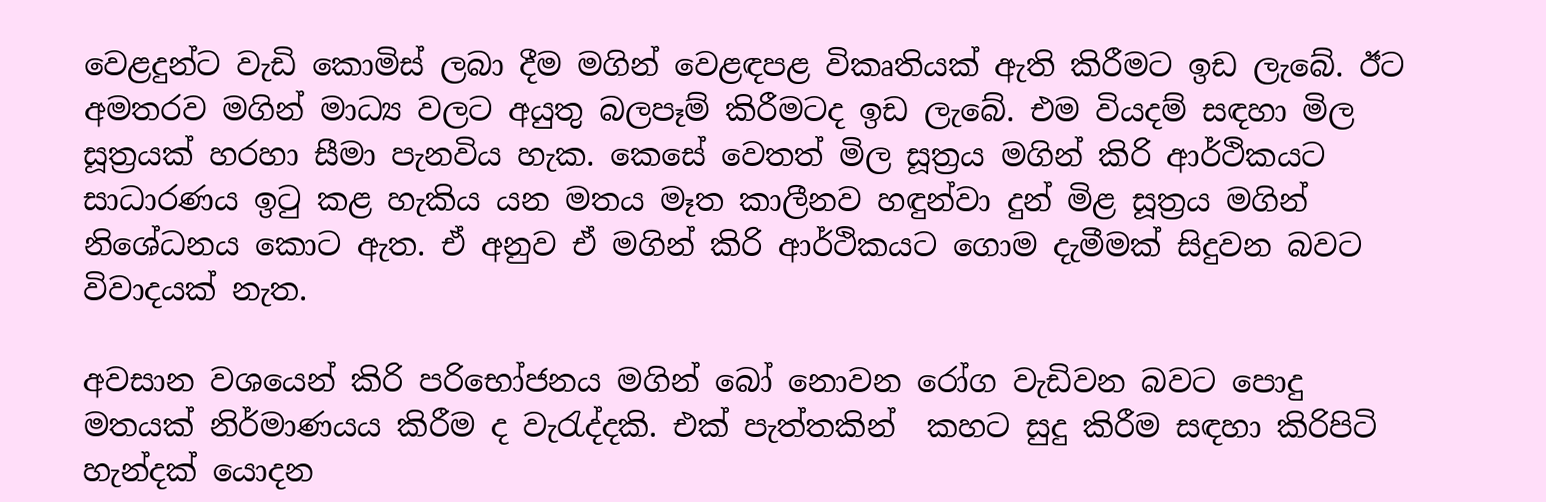වෙළදුන්ට වැඩි කොමිස් ලබා දීම මගින් වෙළඳපළ විකෘතියක් ඇති කිරීමට ඉඩ ලැබේ. ඊට අමතරව මගින් මාධ්‍ය වලට අයුතු බලපෑම් කිරීමටද ඉඩ ලැබේ. එම වියදම් සඳහා මිල සූත්‍රයක් හරහා සීමා පැනවිය හැක. කෙසේ වෙතත් මිල සූත්‍රය මගින් කිරි ආර්ථිකයට සාධාරණය ඉටු කළ හැකිය යන මතය මෑත කාලීනව හඳුන්වා දුන් මිළ සූත්‍රය මගින් නිශේධනය කොට ඇත. ඒ අනුව ඒ මගින් කිරි ආර්ථිකයට ගොම දැමීමක් සිදුවන බවට විවාදයක් නැත.

අවසාන වශයෙන් කිරි පරිභෝජනය මගින් බෝ නොවන රෝග වැඩිවන බවට පොදු මතයක් නිර්මාණයය කිරීම ද වැරැද්දකි. එක් පැත්තකින්  කහට සුදු කිරීම සඳහා කිරිපිටි හැන්දක් යොදන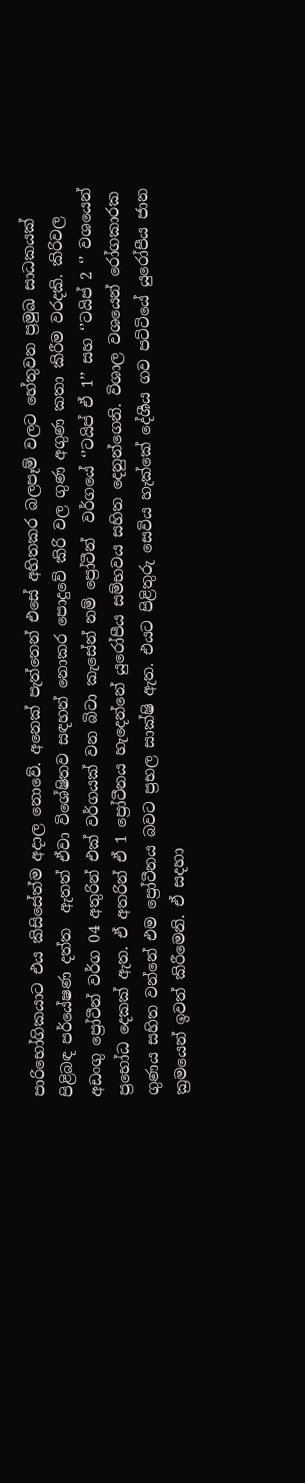පාරිභෝගිකයාට එය කිසිසේත්ම අදාල නොවේ. අනෙක් පැත්තෙන් එසේ අහිතකර බලපෑම් වලට හේතුවන ප්‍රමුඛ සාධකයක් පිළිබඳ පර්යේෂණ දත්ත  ඇතත් ඒවා විශේෂිතව සඳහන් නොකර පොදුවේ කිරි වල ගුණ අගුණ කතා කිරීම වරදකි. කිරිවල අඩංගු ප්‍රෝටීන් වර්ග 04 අතුරින් එක් වර්ගයක් වන බිටා කැසේන් නම් ප්‍රෝටීන්  වර්ගයේ ‘’ටයිප් ඒ 1’’ සහ ‘’ටයිප් 2 ‘’ වශයෙන් ප්‍රභෝධ දෙකක් ඇත. ඒ අතරින් ඒ 1 ප්‍රෝටීනය හැදෙන්නේ යුරෝපීය සම්භවය සහිත දෙනුන්ගෙනි. විශාල වශයෙන් රෝගකාරක ගුණය සහිත වන්නේ එම ප්‍රෝටීනය බවට ප්‍රභල සාක්ෂි ඇත. එයට පිළිතුරු සෙවිය හැක්කේ දේශීය ගව පට්ටියේ යුරෝපීය ජාන ක්‍රමයෙන් ඉවත් කිරීමෙනි. ඒ සදහා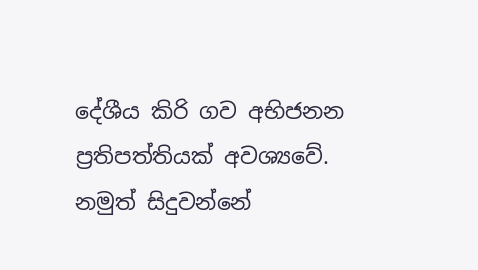දේශීය කිරි ගව අභිජනන ප්‍රතිපත්තියක් අවශ්‍යවේ. නමුත් සිදුවන්නේ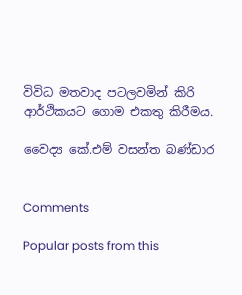විවිධ මතවාද පටලවමින් කිරි ආර්ථිකයට ගොම එකතු කිරීමය.

වෛද්‍ය කේ.එම් වසන්ත බණ්ඩාර


Comments

Popular posts from this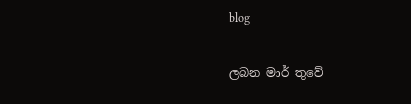blog

ලබන මාර් තුවේ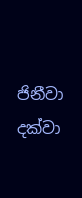ජිනීවා දක්වා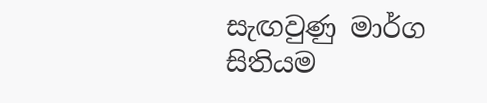සැඟවුණු මාර්ග සිතියම